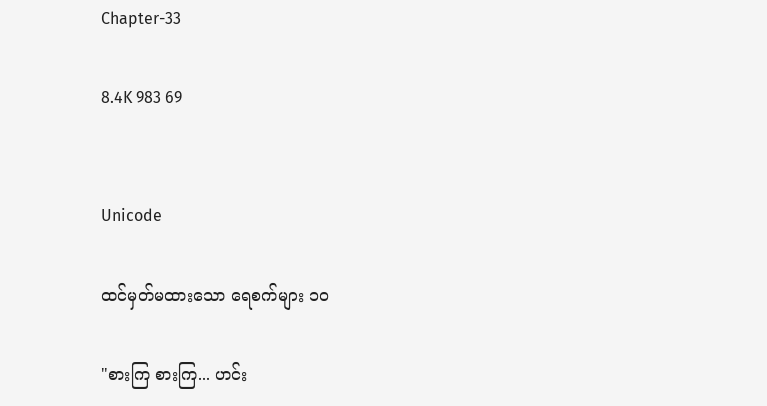Chapter-33

8.4K 983 69


Unicode

ထင်မှတ်မထားသော ရေစက်များ ၁၀

"စားကြ စားကြ... ဟင်း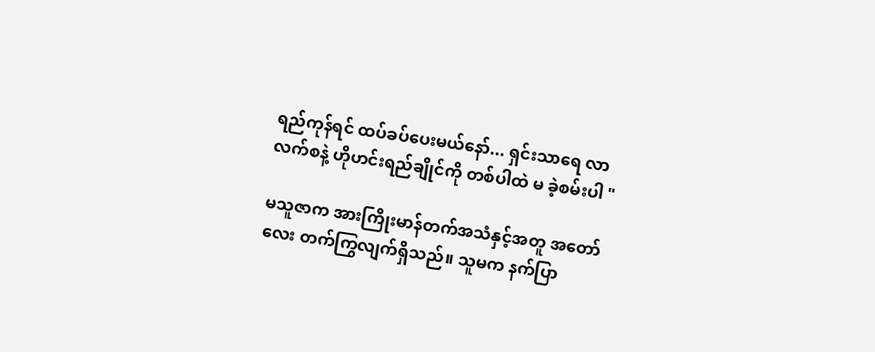ရည်ကုန်ရင် ထပ်ခပ်ပေးမယ်နော်... ရှင်းသာရေ လာလက်စနဲ့ ဟိုဟင်းရည်ချိုင်ကို တစ်ပါထဲ မ ခဲ့စမ်းပါ "

မသူဇာက အားကြိုးမာန်တက်အသံနှင့်အတူ အတော်လေး တက်ကြွလျက်ရှိသည်။ သူမက နက်ပြာ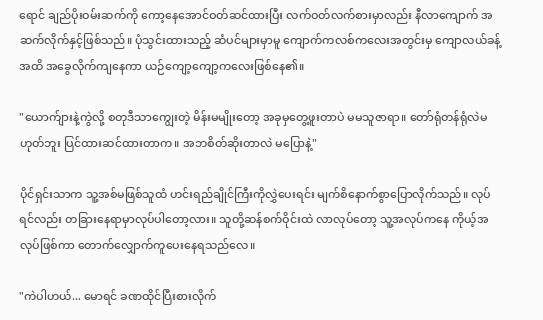ရောင် ချည်ပိုးဝမ်းဆက်ကို ကော့နေအောင်ဝတ်ဆင်ထားပြီး လက်ဝတ်လက်စားမှာလည်း နီလာကျောက် အဆက်လိုက်နှင့်ဖြစ်သည်။ ‌ပုံသွင်းထားသည့် ဆံပင်များမှာမူ ကျောက်ကလစ်ကလေးအတွင်းမှ ကျောလယ်ခန့်အထိ အခွေလိုက်ကျနေကာ ယဉ်ကျော့ကျော့ကလေးဖြစ်နေ၏။

"ယောက်ျားနဲ့ကွဲလို့ စတုဒီသာကျွေးတဲ့ မိန်းမမျိုးတော့ အခုမှတွေ့ဖူးတာပဲ မမသူဇာရာ။ တော်ရုံတန်ရုံလဲမဟုတ်ဘူး ပြင်ထားဆင်ထားတာက။ အဘစိတ်ဆိုးတာလဲ မပြောနဲ့"

ပိုင်ရှင်းသာက သူ့အစ်မဖြစ်သူထံ ဟင်းရည်ချိုင်ကြီးကိုလွှဲပေးရင်း မျက်စိနောက်စွာပြောလိုက်သည်။ လုပ်ရင်လည်း တခြားနေရာမှာလုပ်ပါတော့လား။ သူတို့ဆန်စက်ဝိုင်းထဲ လာလုပ်တော့ သူ့အလုပ်ကနေ ကိုယ့်အလုပ်ဖြစ်ကာ တောက်လျှောက်ကူပေးနေရသည်လေ။

"ကဲပါဟယ်... မောရင် ခဏထိုင်ပြီးစားလိုက်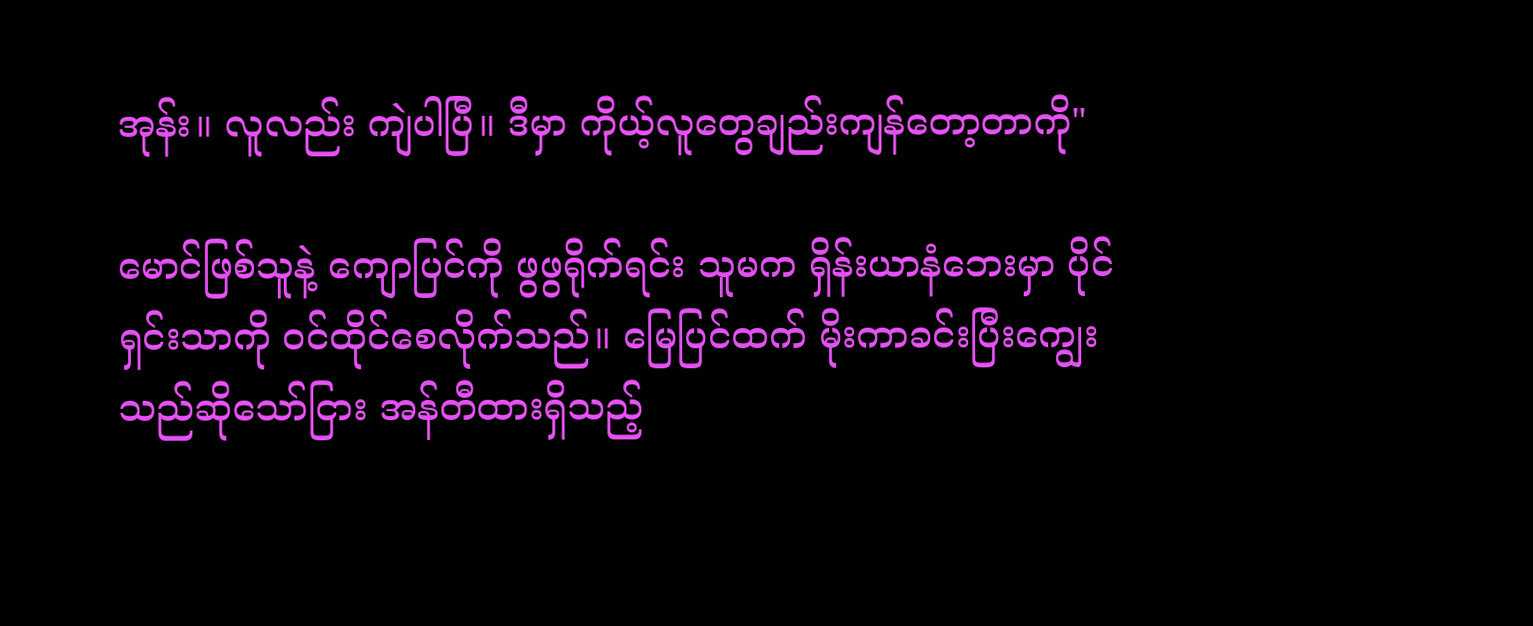အုန်း။ လူလည်း ကျဲပါပြီ။ ဒီမှာ ကိုယ့်လူတွေချည်းကျန်တော့တာကို"

မောင်ဖြစ်သူနဲ့ ကျောပြင်ကို ဖွဖွရိုက်ရင်း သူမက ရှိန်းယာနံဘေးမှာ ပိုင်ရှင်းသာကို ဝင်ထိုင်စေလိုက်သည်။ မြေပြင်ထက် မိုးကာခင်းပြီးကျွေးသည်ဆိုသော်ငြား အန်တီထားရှိသည့်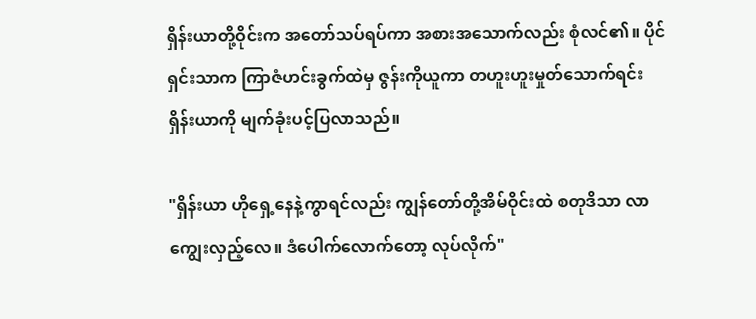ရှိန်းယာတို့ဝိုင်းက အတော်သပ်ရပ်ကာ အစားအသောက်လည်း စုံလင်၏။ ပိုင်ရှင်းသာက ကြာဇံဟင်းခွက်ထဲမှ ဇွန်းကိုယူကာ တဟူးဟူးမှုတ်သောက်ရင်း ရှိန်းယာကို မျက်ခုံးပင့်ပြလာသည်။

"ရှိန်းယာ ဟိုရှေ့နေနဲ့ကွာရင်လည်း ကျွန်တော်တို့အိမ်ဝိုင်းထဲ စတုဒိသာ လာကျွေးလှည့်လေ။ ဒံပေါက်လောက်တော့ လုပ်လိုက်"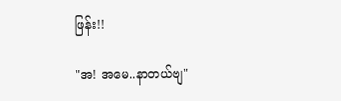ဖြန်း!!

"အ! အမေ..နာတယ်ဗျ"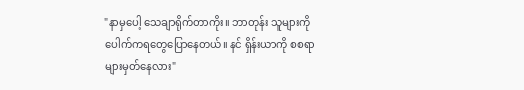"နာမှပေါ့ သေချာရိုက်တာကိုး။ ဘာတုန်း သူများကို ပေါက်ကရတွေပြောနေတယ်။ နင် ရှိန်းယာကို စစရာများမှတ်နေလား"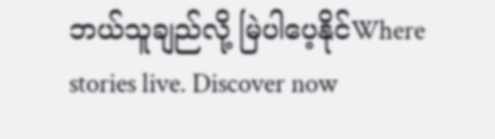ဘယ်သူချည်လို့ မြဲပါပေ့နိုင်Where stories live. Discover now